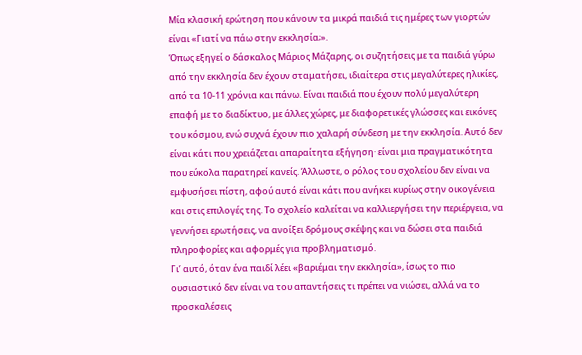Μία κλασική ερώτηση που κάνουν τα μικρά παιδιά τις ημέρες των γιορτών είναι «Γιατί να πάω στην εκκλησία;».
Όπως εξηγεί ο δάσκαλος Μάριος Μάζαρης, οι συζητήσεις με τα παιδιά γύρω από την εκκλησία δεν έχουν σταματήσει, ιδιαίτερα στις μεγαλύτερες ηλικίες, από τα 10-11 χρόνια και πάνω. Είναι παιδιά που έχουν πολύ μεγαλύτερη επαφή με το διαδίκτυο, με άλλες χώρες, με διαφορετικές γλώσσες και εικόνες του κόσμου, ενώ συχνά έχουν πιο χαλαρή σύνδεση με την εκκλησία. Αυτό δεν είναι κάτι που χρειάζεται απαραίτητα εξήγηση· είναι μια πραγματικότητα που εύκολα παρατηρεί κανείς. Άλλωστε, ο ρόλος του σχολείου δεν είναι να εμφυσήσει πίστη, αφού αυτό είναι κάτι που ανήκει κυρίως στην οικογένεια και στις επιλογές της. Το σχολείο καλείται να καλλιεργήσει την περιέργεια, να γεννήσει ερωτήσεις, να ανοίξει δρόμους σκέψης και να δώσει στα παιδιά πληροφορίες και αφορμές για προβληματισμό.
Γι’ αυτό, όταν ένα παιδί λέει «βαριέμαι την εκκλησία», ίσως το πιο ουσιαστικό δεν είναι να του απαντήσεις τι πρέπει να νιώσει, αλλά να το προσκαλέσεις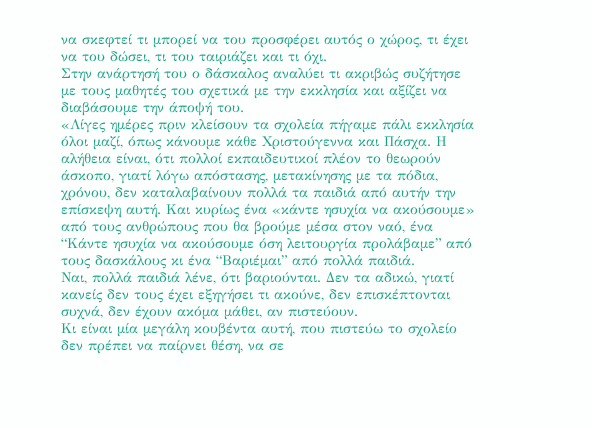να σκεφτεί τι μπορεί να του προσφέρει αυτός ο χώρος, τι έχει να του δώσει, τι του ταιριάζει και τι όχι.
Στην ανάρτησή του ο δάσκαλος αναλύει τι ακριβώς συζήτησε με τους μαθητές του σχετικά με την εκκλησία και αξίζει να διαβάσουμε την άποψή του.
«Λίγες ημέρες πριν κλείσουν τα σχολεία πήγαμε πάλι εκκλησία όλοι μαζί, όπως κάνουμε κάθε Χριστούγεννα και Πάσχα. Η αλήθεια είναι, ότι πολλοί εκπαιδευτικοί πλέον το θεωρούν άσκοπο, γιατί λόγω απόστασης, μετακίνησης με τα πόδια, χρόνου, δεν καταλαβαίνουν πολλά τα παιδιά από αυτήν την επίσκεψη αυτή. Και κυρίως ένα «κάντε ησυχία να ακούσουμε» από τους ανθρώπους που θα βρούμε μέσα στον ναό, ένα “Κάντε ησυχία να ακούσουμε όση λειτουργία προλάβαμε” από τους δασκάλους κι ένα “Βαριέμαι” από πολλά παιδιά.
Ναι, πολλά παιδιά λένε, ότι βαριούνται. Δεν τα αδικώ, γιατί κανείς δεν τους έχει εξηγήσει τι ακούνε, δεν επισκέπτονται συχνά, δεν έχουν ακόμα μάθει, αν πιστεύουν.
Κι είναι μία μεγάλη κουβέντα αυτή, που πιστεύω το σχολείο δεν πρέπει να παίρνει θέση, να σε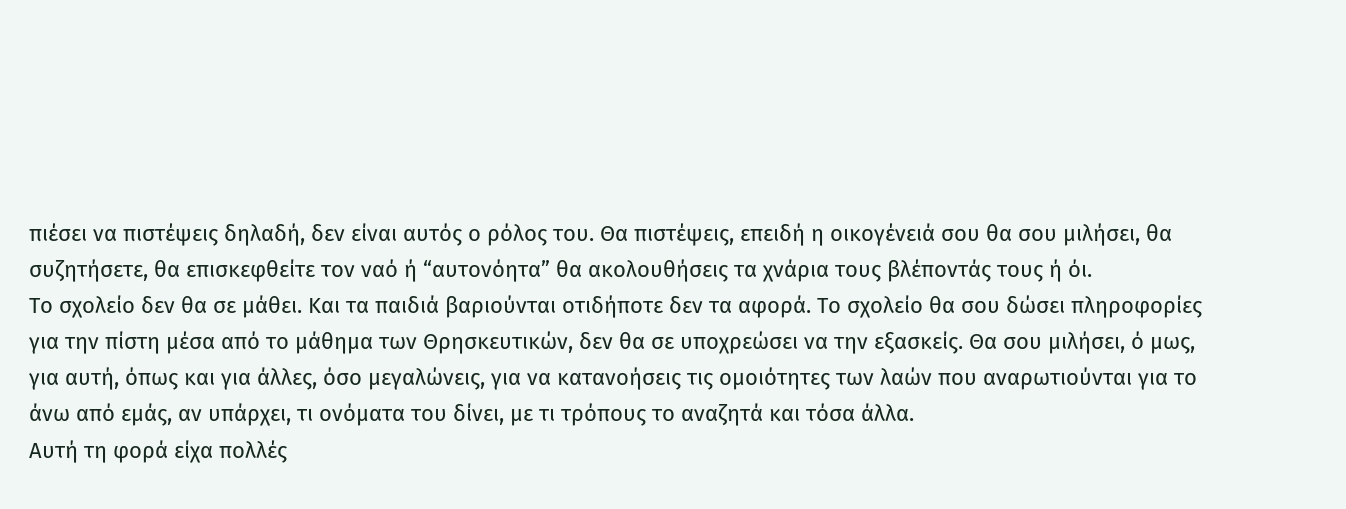πιέσει να πιστέψεις δηλαδή, δεν είναι αυτός ο ρόλος του. Θα πιστέψεις, επειδή η οικογένειά σου θα σου μιλήσει, θα συζητήσετε, θα επισκεφθείτε τον ναό ή “αυτονόητα” θα ακολουθήσεις τα χνάρια τους βλέποντάς τους ή όι.
Το σχολείο δεν θα σε μάθει. Και τα παιδιά βαριούνται οτιδήποτε δεν τα αφορά. Το σχολείο θα σου δώσει πληροφορίες για την πίστη μέσα από το μάθημα των Θρησκευτικών, δεν θα σε υποχρεώσει να την εξασκείς. Θα σου μιλήσει, ό μως, για αυτή, όπως και για άλλες, όσο μεγαλώνεις, για να κατανοήσεις τις ομοιότητες των λαών που αναρωτιούνται για το άνω από εμάς, αν υπάρχει, τι ονόματα του δίνει, με τι τρόπους το αναζητά και τόσα άλλα.
Αυτή τη φορά είχα πολλές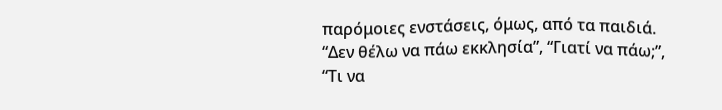παρόμοιες ενστάσεις, όμως, από τα παιδιά. “Δεν θέλω να πάω εκκλησία”, “Γιατί να πάω;”, “Τι να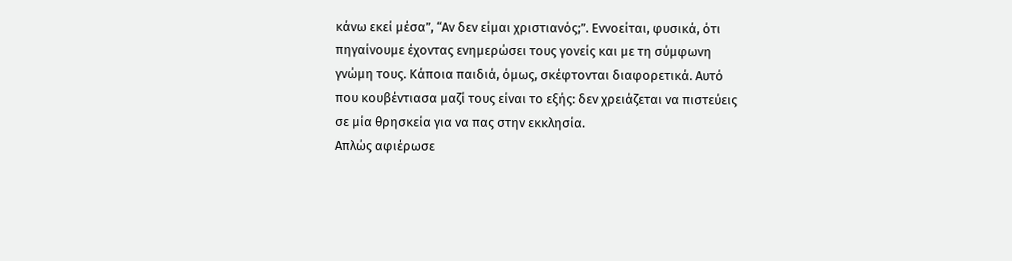κάνω εκεί μέσα”, “Αν δεν είμαι χριστιανός;”. Εννοείται, φυσικά, ότι πηγαίνουμε έχοντας ενημερώσει τους γονείς και με τη σύμφωνη γνώμη τους. Κάποια παιδιά, όμως, σκέφτονται διαφορετικά. Αυτό που κουβέντιασα μαζί τους είναι το εξής: δεν χρειάζεται να πιστεύεις σε μία θρησκεία για να πας στην εκκλησία.
Απλώς αφιέρωσε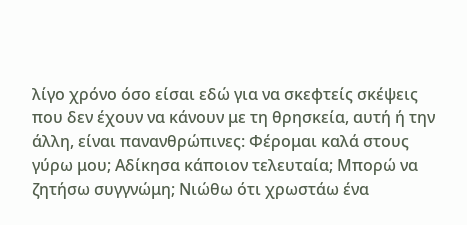λίγο χρόνο όσο είσαι εδώ για να σκεφτείς σκέψεις που δεν έχουν να κάνουν με τη θρησκεία, αυτή ή την άλλη, είναι πανανθρώπινες: Φέρομαι καλά στους γύρω μου; Αδίκησα κάποιον τελευταία; Μπορώ να ζητήσω συγγνώμη; Νιώθω ότι χρωστάω ένα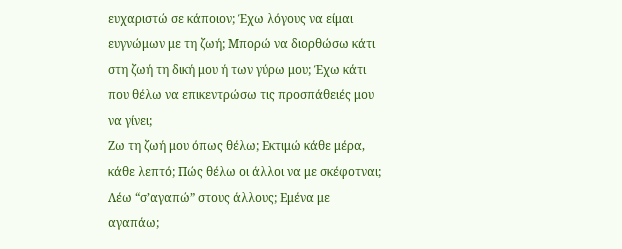ευχαριστώ σε κάποιον; Έχω λόγους να είμαι ευγνώμων με τη ζωή; Μπορώ να διορθώσω κάτι στη ζωή τη δική μου ή των γύρω μου; Έχω κάτι που θέλω να επικεντρώσω τις προσπάθειές μου να γίνει;
Ζω τη ζωή μου όπως θέλω; Εκτιμώ κάθε μέρα, κάθε λεπτό; Πώς θέλω οι άλλοι να με σκέφοτναι; Λέω “σ’αγαπώ” στους άλλους; Εμένα με αγαπάω;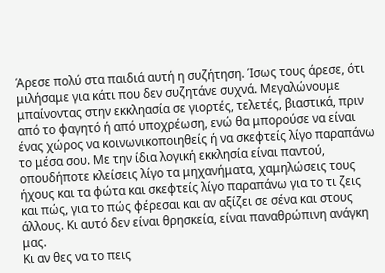Άρεσε πολύ στα παιδιά αυτή η συζήτηση. Ίσως τους άρεσε, ότι μιλήσαμε για κάτι που δεν συζητάνε συχνά. Μεγαλώνουμε μπαίνοντας στην εκκληασία σε γιορτές, τελετές, βιαστικά, πριν από το φαγητό ή από υποχρέωση, ενώ θα μπορούσε να είναι ένας χώρος να κοινωνικοποιηθείς ή να σκεφτείς λίγο παραπάνω το μέσα σου. Με την ίδια λογική εκκλησία είναι παντού, οπουδήποτε κλείσεις λίγο τα μηχανήματα, χαμηλώσεις τους ήχους και τα φώτα και σκεφτείς λίγο παραπάνω για το τι ζεις και πώς, για το πώς φέρεσαι και αν αξίζει σε σένα και στους άλλους. Κι αυτό δεν είναι θρησκεία, είναι παναθρώπινη ανάγκη μας.
Κι αν θες να το πεις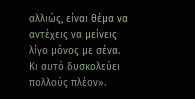αλλιώς, είναι θέμα να αντέχεις να μείνεις λίγο μόνος με σένα. Κι αυτό δυσκολεύει πολλούς πλέον».